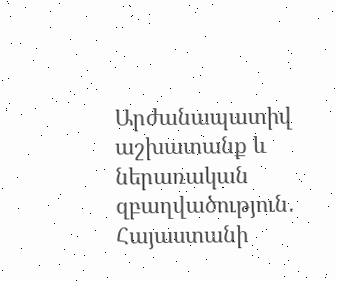Արժանապատիվ աշխատանք և ներառական զբաղվածություն․ Հայաստանի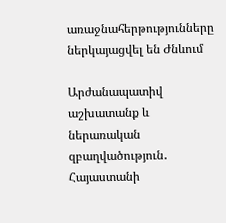առաջնահերթությունները ներկայացվել են Ժնևում

Արժանապատիվ աշխատանք և ներառական զբաղվածություն․ Հայաստանի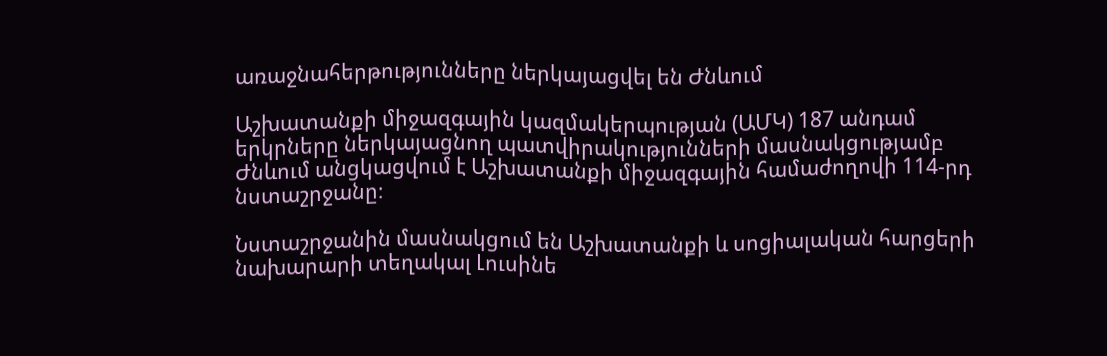առաջնահերթությունները ներկայացվել են Ժնևում

Աշխատանքի միջազգային կազմակերպության (ԱՄԿ) 187 անդամ երկրները ներկայացնող պատվիրակությունների մասնակցությամբ Ժնևում անցկացվում է Աշխատանքի միջազգային համաժողովի 114-րդ նստաշրջանը։

Նստաշրջանին մասնակցում են Աշխատանքի և սոցիալական հարցերի նախարարի տեղակալ Լուսինե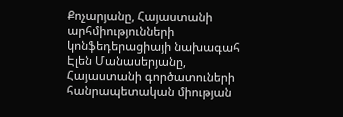Քոչարյանը, Հայաստանի արհմիությունների կոնֆեդերացիայի նախագահ Էլեն Մանասերյանը, Հայաստանի գործատուների հանրապետական միության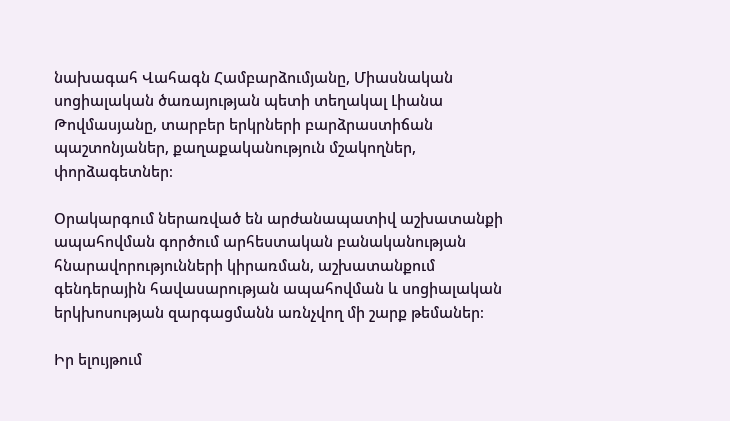նախագահ Վահագն Համբարձումյանը, Միասնական սոցիալական ծառայության պետի տեղակալ Լիանա Թովմասյանը, տարբեր երկրների բարձրաստիճան պաշտոնյաներ, քաղաքականություն մշակողներ, փորձագետներ։

Օրակարգում ներառված են արժանապատիվ աշխատանքի ապահովման գործում արհեստական բանականության հնարավորությունների կիրառման, աշխատանքում գենդերային հավասարության ապահովման և սոցիալական երկխոսության զարգացմանն առնչվող մի շարք թեմաներ։

Իր ելույթում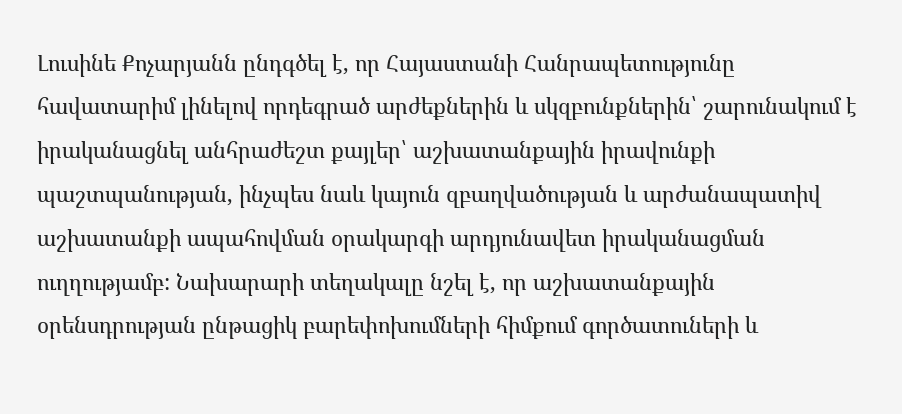Լուսինե Քոչարյանն ընդգծել է, որ Հայաստանի Հանրապետությունը հավատարիմ լինելով որդեգրած արժեքներին և սկզբունքներին՝ շարունակում է իրականացնել անհրաժեշտ քայլեր՝ աշխատանքային իրավունքի պաշտպանության, ինչպես նաև կայուն զբաղվածության և արժանապատիվ աշխատանքի ապահովման օրակարգի արդյունավետ իրականացման ուղղությամբ: Նախարարի տեղակալը նշել է, որ աշխատանքային օրենսդրության ընթացիկ բարեփոխումների հիմքում գործատուների և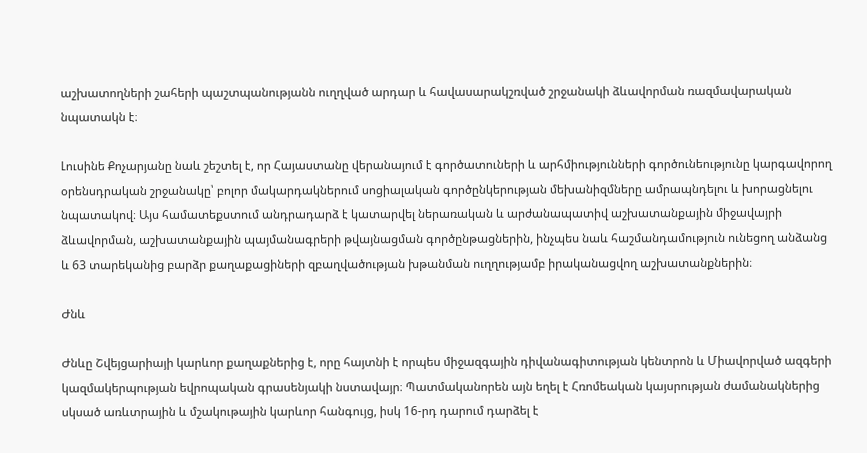աշխատողների շահերի պաշտպանությանն ուղղված արդար և հավասարակշռված շրջանակի ձևավորման ռազմավարական նպատակն է։

Լուսինե Քոչարյանը նաև շեշտել է, որ Հայաստանը վերանայում է գործատուների և արհմիությունների գործունեությունը կարգավորող օրենսդրական շրջանակը՝ բոլոր մակարդակներում սոցիալական գործընկերության մեխանիզմները ամրապնդելու և խորացնելու նպատակով։ Այս համատեքստում անդրադարձ է կատարվել ներառական և արժանապատիվ աշխատանքային միջավայրի ձևավորման, աշխատանքային պայմանագրերի թվայնացման գործընթացներին, ինչպես նաև հաշմանդամություն ունեցող անձանց և 63 տարեկանից բարձր քաղաքացիների զբաղվածության խթանման ուղղությամբ իրականացվող աշխատանքներին։

Ժնև

Ժնևը Շվեյցարիայի կարևոր քաղաքներից է, որը հայտնի է որպես միջազգային դիվանագիտության կենտրոն և Միավորված ազգերի կազմակերպության եվրոպական գրասենյակի նստավայր։ Պատմականորեն այն եղել է Հռոմեական կայսրության ժամանակներից սկսած առևտրային և մշակութային կարևոր հանգույց, իսկ 16-րդ դարում դարձել է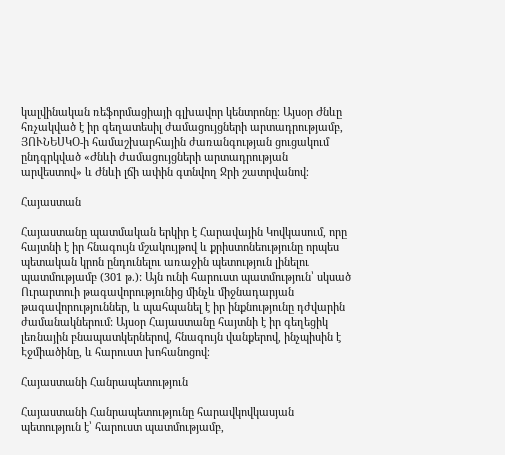կալվինական ռեֆորմացիայի գլխավոր կենտրոնը։ Այսօր Ժնևը հռչակված է իր գեղատեսիլ ժամացույցների արտադրությամբ, ՅՈՒՆԵՍԿՕ-ի համաշխարհային ժառանգության ցուցակում ընդգրկված «Ժնևի ժամացույցների արտադրության արվեստով» և Ժնևի լճի ափին գտնվող Ջրի շատրվանով։

Հայաստան

Հայաստանը պատմական երկիր է Հարավային Կովկասում, որը հայտնի է իր հնագույն մշակույթով և քրիստոնեությունը որպես պետական կրոն ընդունելու առաջին պետություն լինելու պատմությամբ (301 թ.): Այն ունի հարուստ պատմություն՝ սկսած Ուրարտուի թագավորությունից մինչև միջնադարյան թագավորություններ, և պահպանել է իր ինքնությունը դժվարին ժամանակներում: Այսօր Հայաստանը հայտնի է իր գեղեցիկ լեռնային բնապատկերներով, հնագույն վանքերով, ինչպիսին է Էջմիածինը, և հարուստ խոհանոցով։

Հայաստանի Հանրապետություն

Հայաստանի Հանրապետությունը հարավկովկասյան պետություն է՝ հարուստ պատմությամբ,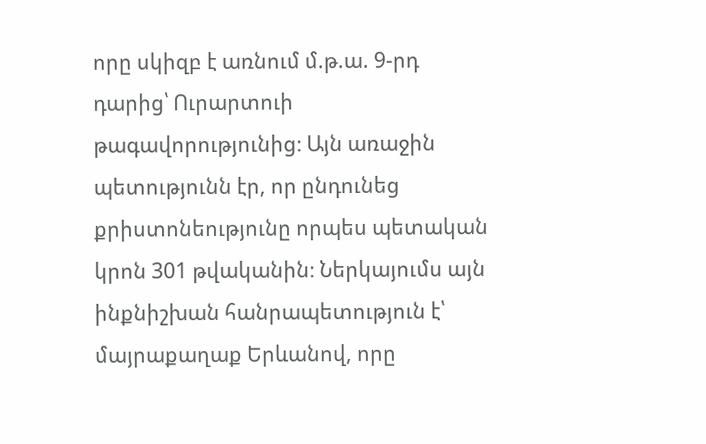որը սկիզբ է առնում մ.թ.ա. 9-րդ դարից՝ Ուրարտուի թագավորությունից։ Այն առաջին պետությունն էր, որ ընդունեց քրիստոնեությունը որպես պետական կրոն 301 թվականին։ Ներկայումս այն ինքնիշխան հանրապետություն է՝ մայրաքաղաք Երևանով, որը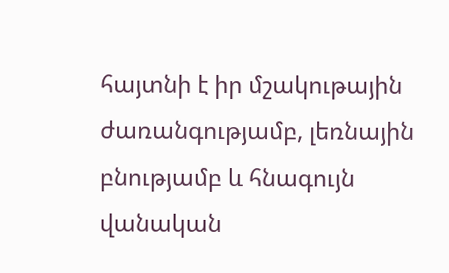հայտնի է իր մշակութային ժառանգությամբ, լեռնային բնությամբ և հնագույն վանական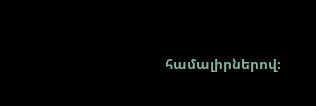համալիրներով։